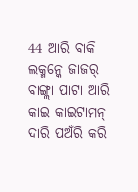44 ଆରି ବାକି ଲକ୍ମନ୍କେ ଜାଜର୍ ବାଙ୍ଗ୍ଲା ପାଟା ଆରି କାଇ କାଇଟାମନ୍ ଦାରି ପଅଁରି କରି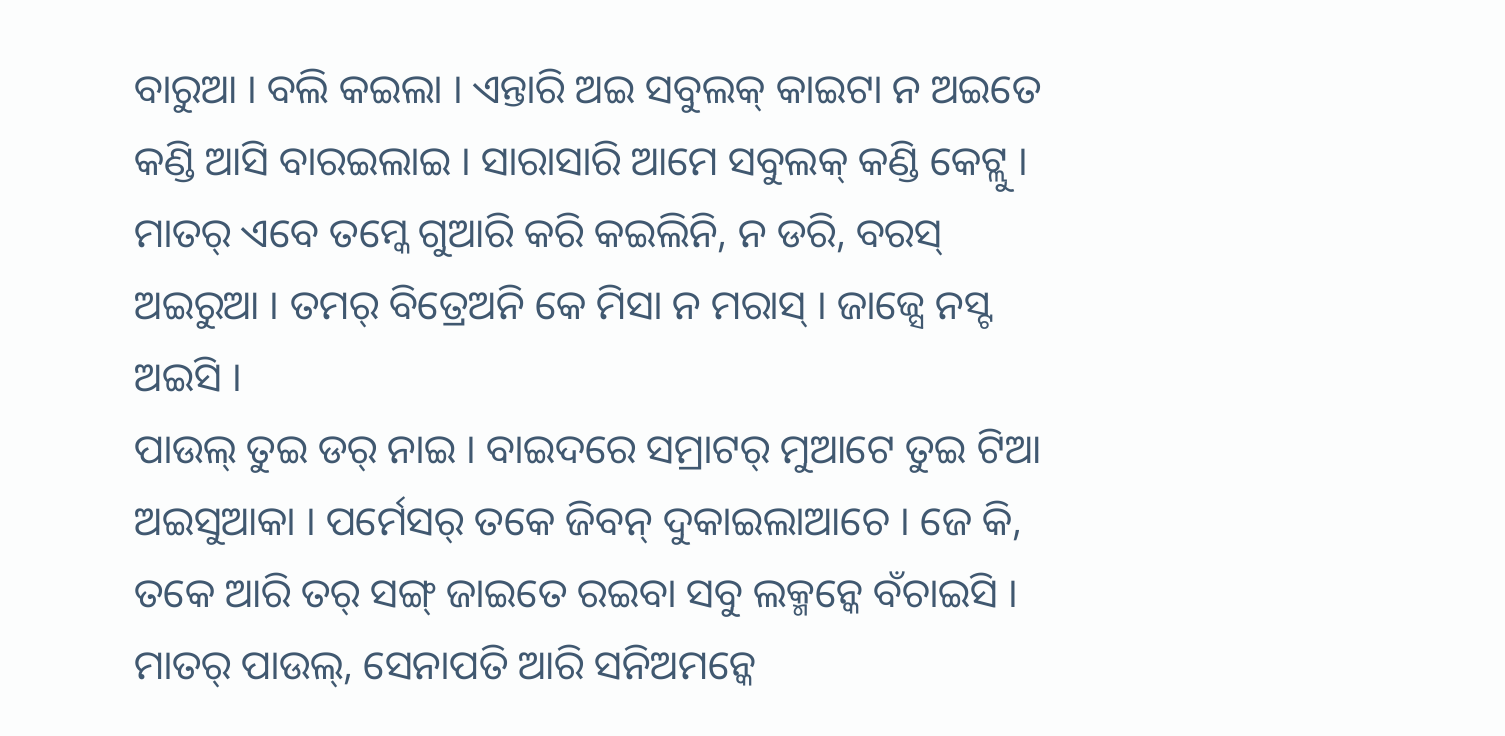ବାରୁଆ । ବଲି କଇଲା । ଏନ୍ତାରି ଅଇ ସବୁଲକ୍ କାଇଟା ନ ଅଇତେ କଣ୍ଡି ଆସି ବାରଇଲାଇ । ସାରାସାରି ଆମେ ସବୁଲକ୍ କଣ୍ଡି କେଟ୍ଲୁ ।
ମାତର୍ ଏବେ ତମ୍କେ ଗୁଆରି କରି କଇଲିନି, ନ ଡରି, ବରସ୍ ଅଇରୁଆ । ତମର୍ ବିତ୍ରେଅନି କେ ମିସା ନ ମରାସ୍ । ଜାଜ୍ସେ ନସ୍ଟ ଅଇସି ।
ପାଉଲ୍ ତୁଇ ଡର୍ ନାଇ । ବାଇଦରେ ସମ୍ରାଟର୍ ମୁଆଟେ ତୁଇ ଟିଆ ଅଇସୁଆକା । ପର୍ମେସର୍ ତକେ ଜିବନ୍ ଦୁକାଇଲାଆଚେ । ଜେ କି, ତକେ ଆରି ତର୍ ସଙ୍ଗ୍ ଜାଇତେ ରଇବା ସବୁ ଲକ୍ମନ୍କେ ବଁଚାଇସି ।
ମାତର୍ ପାଉଲ୍, ସେନାପତି ଆରି ସନିଅମନ୍କେ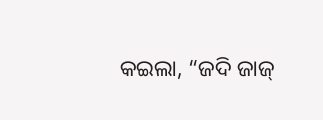କଇଲା, “ଜଦି ଜାଜ୍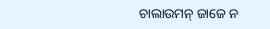ଚାଲାଉମନ୍ ଜାଜେ ନ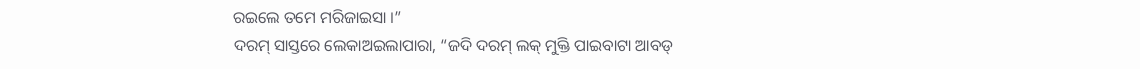ରଇଲେ ତମେ ମରିଜାଇସା ।”
ଦରମ୍ ସାସ୍ତରେ ଲେକାଅଇଲାପାରା, “ଜଦି ଦରମ୍ ଲକ୍ ମୁକ୍ତି ପାଇବାଟା ଆବଡ୍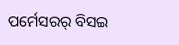ପର୍ମେସରର୍ ବିସଇ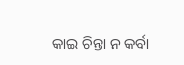କାଇ ଚିନ୍ତା ନ କର୍ବା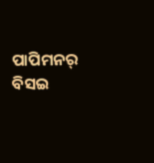ପାପିମନର୍ ବିସଇ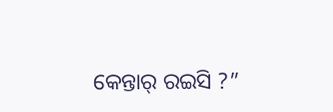କେନ୍ତାର୍ ରଇସି ?”